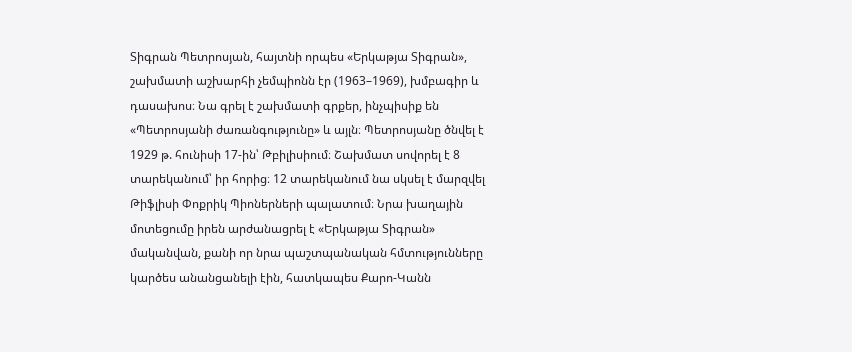Տիգրան Պետրոսյան, հայտնի որպես «Երկաթյա Տիգրան», շախմատի աշխարհի չեմպիոնն էր (1963–1969), խմբագիր և դասախոս։ Նա գրել է շախմատի գրքեր, ինչպիսիք են «Պետրոսյանի ժառանգությունը» և այլն։ Պետրոսյանը ծնվել է 1929 թ. հունիսի 17-ին՝ Թբիլիսիում։ Շախմատ սովորել է 8 տարեկանում՝ իր հորից։ 12 տարեկանում նա սկսել է մարզվել Թիֆլիսի Փոքրիկ Պիոներների պալատում։ Նրա խաղային մոտեցումը իրեն արժանացրել է «Երկաթյա Տիգրան» մականվան, քանի որ նրա պաշտպանական հմտությունները կարծես անանցանելի էին, հատկապես Քարո-Կանն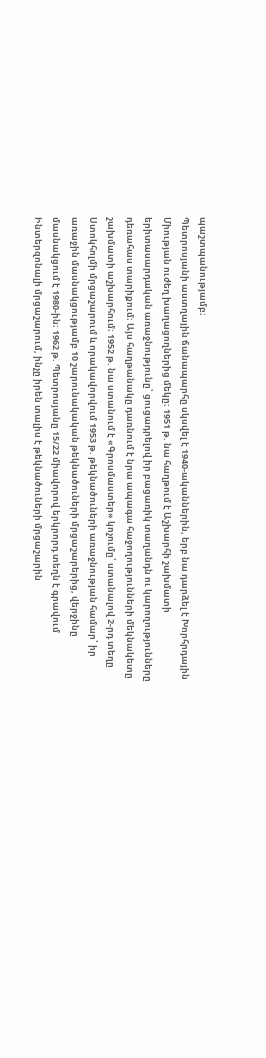պաշտպանությամբ։
Պետրոսյանի աստղային ճանապարհը սկսվել է 1940-ականներին, երբ նա դարձել է Խորհրդային Միության ուժեղ խաղացողներից մեկը։ 1951 թ. նա հաղթում է Աշխարհի շախմատի երիտասարդական առաջնությունը՝ ցուցադրելով իր բացառիկ տաղանդն ու կարողությունները դեռահաս տարիքում։ Այս հաղթանակը դառնում է նրա ապագա հաջողությունների մեկնակետը շախմատի աշխարհում։ 1952 թ. նա ստանում է «Գրոսմաստեր» կոչումը՝ ստանալով 2-րդ տեղը Ստոկհոլմի մրցաշարում և որակավորվում 1953 թ. թեկնածուների առաջնության համար՝ իր առաջին մասնակցությամբ 10 շարունակական թեկնածուների մրցաշարերից, վերջինը մասնակցում է 1980-ին։ 1962 թ. Պետրոսյանը 15/22 միավորով երկրորդ տեղն է գրավում Ինտերզոնալի մրցաշարում, ինչը իրեն տալիս է թեկնածուների մրցաշարին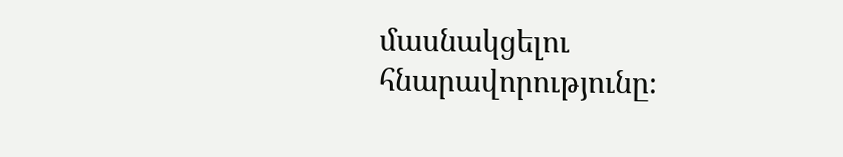մասնակցելու հնարավորությունը։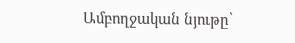Ամբողջական նյութը՝